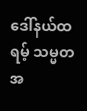ဒေါ်နယ်ထရမ့် သမ္မတအ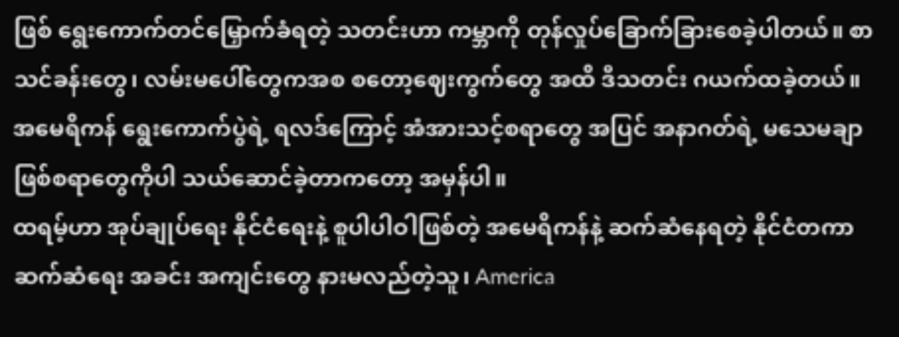ဖြစ် ရွေးကောက်တင်မြှောက်ခံရတဲ့ သတင်းဟာ ကမ္ဘာကို တုန်လှုပ်ခြောက်ခြားစေခဲ့ပါတယ်။ စာသင်ခန်းတွေ၊ လမ်းမပေါ်တွေကအစ စတော့ဈေးကွက်တွေ အထိ ဒီသတင်း ဂယက်ထခဲ့တယ်။ အမေရိကန် ရွေးကောက်ပွဲရဲ့ ရလဒ်ကြောင့် အံအားသင့်စရာတွေ အပြင် အနာဂတ်ရဲ့ မသေမချာ ဖြစ်စရာတွေကိုပါ သယ်ဆောင်ခဲ့တာကတော့ အမှန်ပါ။
ထရမ့်ဟာ အုပ်ချုပ်ရေး နိုင်ငံရေးနဲ့ စူပါပါဝါဖြစ်တဲ့ အမေရိကန်နဲ့ ဆက်ဆံနေရတဲ့ နိုင်ငံတကာ ဆက်ဆံရေး အခင်း အကျင်းတွေ နားမလည်တဲ့သူ၊ America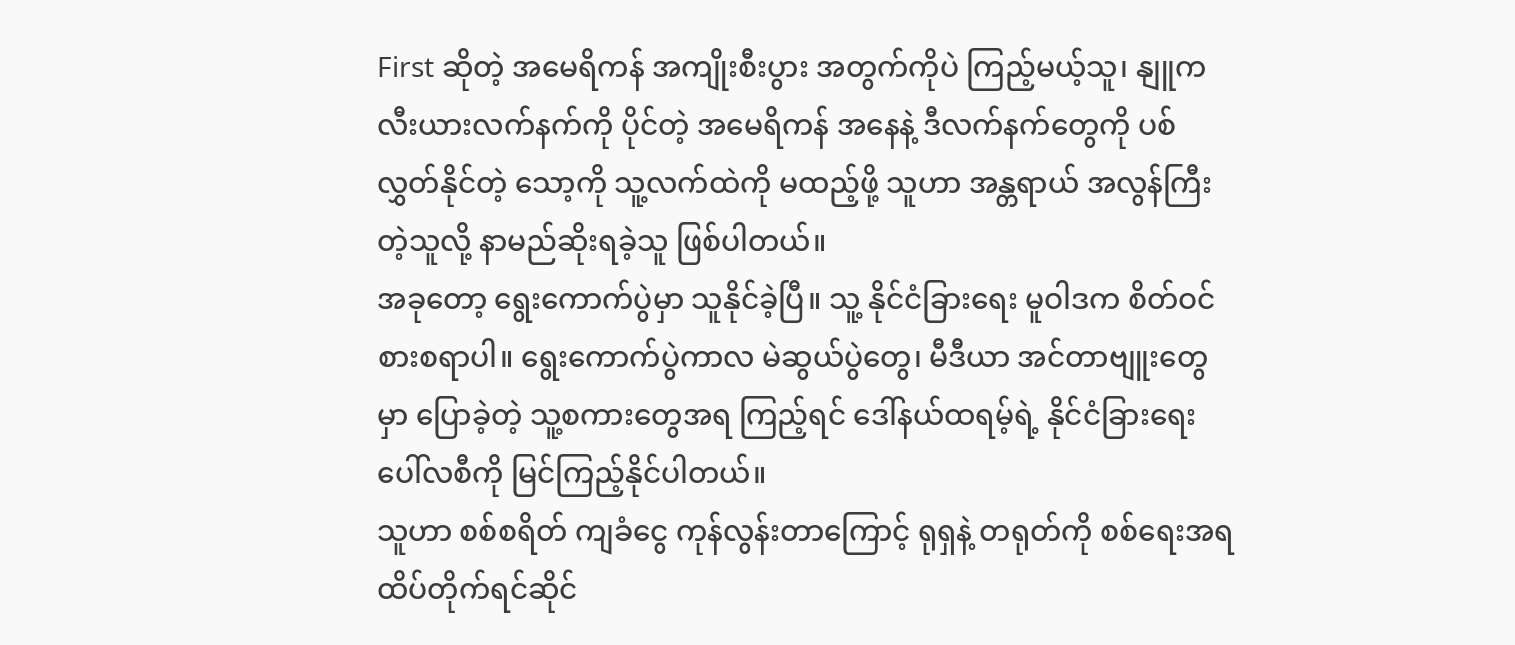First ဆိုတဲ့ အမေရိကန် အကျိုးစီးပွား အတွက်ကိုပဲ ကြည့်မယ့်သူ၊ နျူကလီးယားလက်နက်ကို ပိုင်တဲ့ အမေရိကန် အနေနဲ့ ဒီလက်နက်တွေကို ပစ်လွှတ်နိုင်တဲ့ သော့ကို သူ့လက်ထဲကို မထည့်ဖို့ သူဟာ အန္တရာယ် အလွန်ကြီးတဲ့သူလို့ နာမည်ဆိုးရခဲ့သူ ဖြစ်ပါတယ်။
အခုတော့ ရွေးကောက်ပွဲမှာ သူနိုင်ခဲ့ပြီ။ သူ့ နိုင်ငံခြားရေး မူဝါဒက စိတ်ဝင်စားစရာပါ။ ရွေးကောက်ပွဲကာလ မဲဆွယ်ပွဲတွေ၊ မီဒီယာ အင်တာဗျူးတွေမှာ ပြောခဲ့တဲ့ သူ့စကားတွေအရ ကြည့်ရင် ဒေါ်နယ်ထရမ့်ရဲ့ နိုင်ငံခြားရေး ပေါ်လစီကို မြင်ကြည့်နိုင်ပါတယ်။
သူဟာ စစ်စရိတ် ကျခံငွေ ကုန်လွန်းတာကြောင့် ရုရှနဲ့ တရုတ်ကို စစ်ရေးအရ ထိပ်တိုက်ရင်ဆိုင်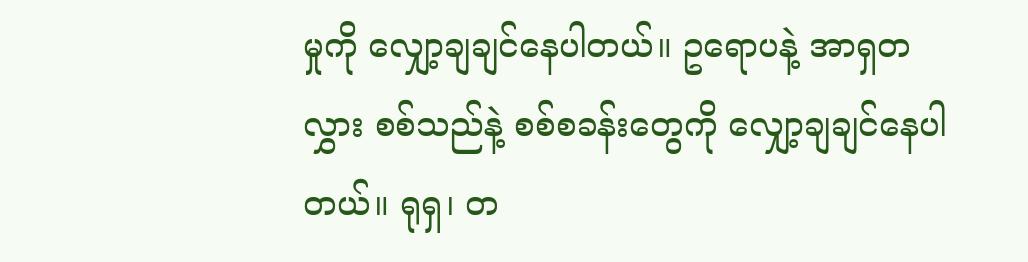မှုကို လျှော့ချချင်နေပါတယ်။ ဥရောပနဲ့ အာရှတလွှား စစ်သည်နဲ့ စစ်စခန်းတွေကို လျှော့ချချင်နေပါတယ်။ ရုရှ၊ တ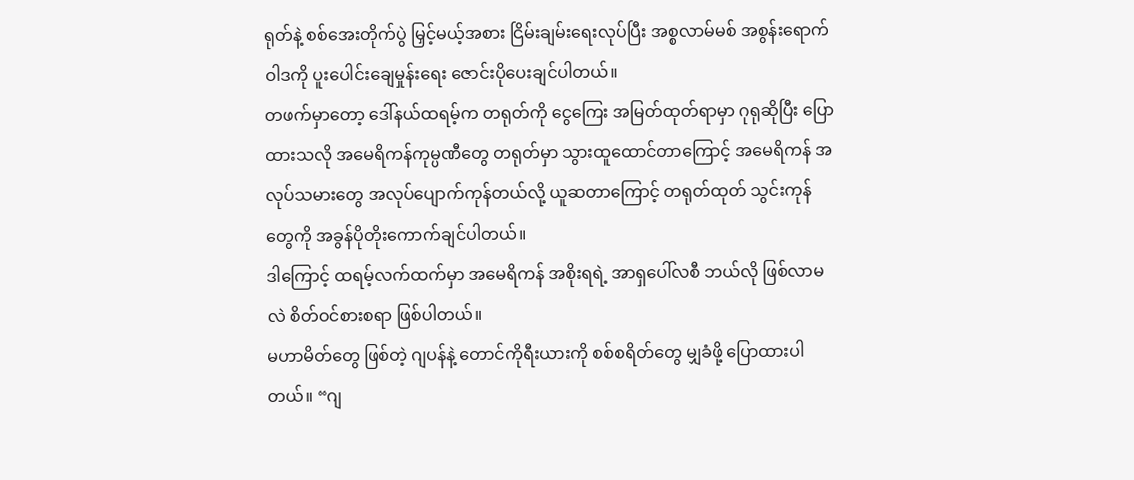ရုတ်နဲ့ စစ်အေးတိုက်ပွဲ မြှင့်မယ့်အစား ငြိမ်းချမ်းရေးလုပ်ပြီး အစ္စလာမ်မစ် အစွန်းရောက်ဝါဒကို ပူးပေါင်းချေမှုန်းရေး ဇောင်းပိုပေးချင်ပါတယ်။
တဖက်မှာတော့ ဒေါ်နယ်ထရမ့်က တရုတ်ကို ငွေကြေး အမြတ်ထုတ်ရာမှာ ဂုရုဆိုပြီး ပြောထားသလို အမေရိကန်ကုမ္ပဏီတွေ တရုတ်မှာ သွားထူထောင်တာကြောင့် အမေရိကန် အလုပ်သမားတွေ အလုပ်ပျောက်ကုန်တယ်လို့ ယူဆတာကြောင့် တရုတ်ထုတ် သွင်းကုန်တွေကို အခွန်ပိုတိုးကောက်ချင်ပါတယ်။
ဒါကြောင့် ထရမ့်လက်ထက်မှာ အမေရိကန် အစိုးရရဲ့ အာရှပေါ်လစီ ဘယ်လို ဖြစ်လာမလဲ စိတ်ဝင်စားစရာ ဖြစ်ပါတယ်။
မဟာမိတ်တွေ ဖြစ်တဲ့ ဂျပန်နဲ့ တောင်ကိုရီးယားကို စစ်စရိတ်တွေ မျှခံဖို့ ပြောထားပါတယ်။ “ဂျ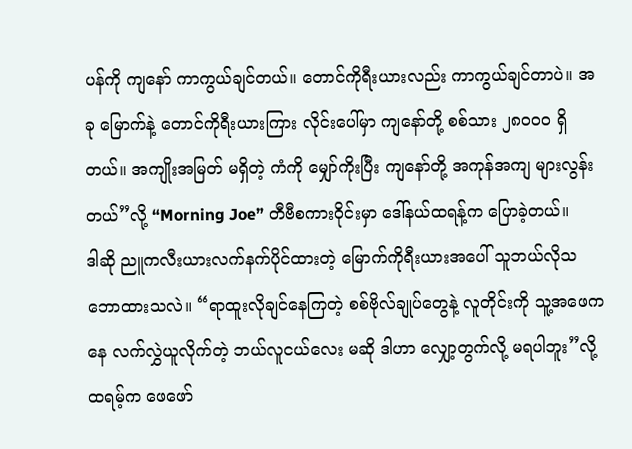ပန်ကို ကျနော် ကာကွယ်ချင်တယ်။ တောင်ကိုရီးယားလည်း ကာကွယ်ချင်တာပဲ။ အခု မြောက်နဲ့ တောင်ကိုရီးယားကြား လိုင်းပေါ်မှာ ကျနော်တို့ စစ်သား ၂၈၀၀၀ ရှိတယ်။ အကျိုးအမြတ် မရှိတဲ့ ကံကို မျှော်ကိုးပြီး ကျနော်တို့ အကုန်အကျ များလွန်းတယ်”လို့ “Morning Joe” တီဗီစကားဝိုင်းမှာ ဒေါ်နယ်ထရန့်က ပြောခဲ့တယ်။
ဒါဆို ညူကလီးယားလက်နက်ပိုင်ထားတဲ့ မြောက်ကိုရီးယားအပေါ် သူဘယ်လိုသဘောထားသလဲ။ “ရာထူးလိုချင်နေကြတဲ့ စစ်ဗိုလ်ချုပ်တွေနဲ့ လူတိုင်းကို သူ့အဖေကနေ လက်လွှဲယူလိုက်တဲ့ ဘယ်လူငယ်လေး မဆို ဒါဟာ လျှော့တွက်လို့ မရပါဘူး”လို့ ထရမ့်က ဖေဖော်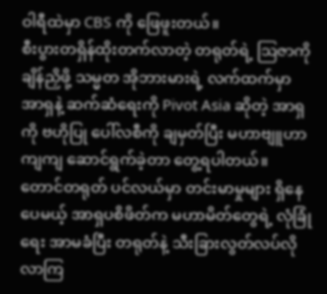ဝါရီထဲမှာ CBS ကို ဖြေဖူးတယ်။
စီးပွားတရှိန်ထိုးတက်လာတဲ့ တရုတ်ရဲ့ ဩဇာကို ချိန်ညှိဖို့ သမ္မတ အိုဘားမားရဲ့ လက်ထက်မှာ အာရှနဲ့ ဆက်ဆံရေးကို Pivot Asia ဆိုတဲ့ အာရှကို ဗဟိုပြု ပေါ်လစီကို ချမှတ်ပြီး မဟာဗျူဟာကျကျ ဆောင်ရွက်ခဲ့တာ တွေ့ရပါတယ်။
တောင်တရုတ် ပင်လယ်မှာ တင်းမာမှုများ ရှိနေပေမယ့် အာရှပစိဖိတ်က မဟာမိတ်တွေရဲ့ လုံခြုံရေး အာမခံပြီး တရုတ်နဲ့ သီးခြားလွတ်လပ်လိုလာကြ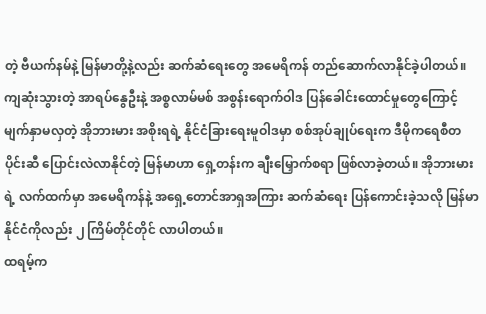တဲ့ ဗီယက်နမ်နဲ့ မြန်မာတို့နဲ့လည်း ဆက်ဆံရေးတွေ အမေရိကန် တည်ဆောက်လာနိုင်ခဲ့ပါတယ်။
ကျဆုံးသွားတဲ့ အာရပ်နွေဦးနဲ့ အစ္စလာမ်မစ် အစွန်းရောက်ဝါဒ ပြန်ခေါင်းထောင်မှုတွေကြောင့် မျက်နှာမလှတဲ့ အိုဘားမား အစိုးရရဲ့ နိုင်ငံခြားရေးမူဝါဒမှာ စစ်အုပ်ချုပ်ရေးက ဒီမိုကရေစီတပိုင်းဆီ ပြောင်းလဲလာနိုင်တဲ့ မြန်မာဟာ ရှေ့တန်းက ချီးမြှောက်စရာ ဖြစ်လာခဲ့တယ်။ အိုဘားမားရဲ့ လက်ထက်မှာ အမေရိကန်နဲ့ အရှေ့တောင်အာရှအကြား ဆက်ဆံရေး ပြန်ကောင်းခဲ့သလို မြန်မာနိုင်ငံကိုလည်း ၂ ကြိမ်တိုင်တိုင် လာပါတယ်။
ထရမ့်က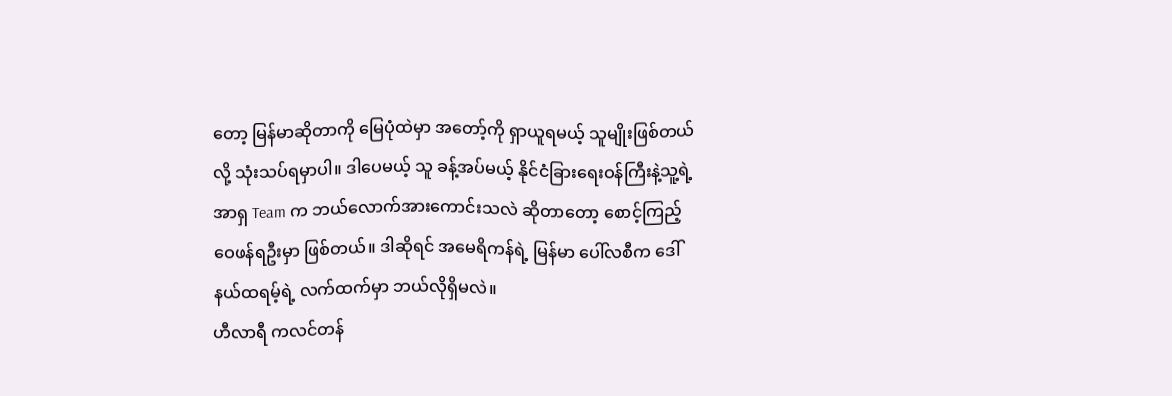တော့ မြန်မာဆိုတာကို မြေပုံထဲမှာ အတော့်ကို ရှာယူရမယ့် သူမျိုးဖြစ်တယ်လို့ သုံးသပ်ရမှာပါ။ ဒါပေမယ့် သူ ခန့်အပ်မယ့် နိုင်ငံခြားရေးဝန်ကြီးနဲ့သူ့ရဲ့ အာရှ Team က ဘယ်လောက်အားကောင်းသလဲ ဆိုတာတော့ စောင့်ကြည့် ဝေဖန်ရဦးမှာ ဖြစ်တယ်။ ဒါဆိုရင် အမေရိကန်ရဲ့ မြန်မာ ပေါ်လစီက ဒေါ်နယ်ထရမ့်ရဲ့ လက်ထက်မှာ ဘယ်လိုရှိမလဲ။
ဟီလာရီ ကလင်တန်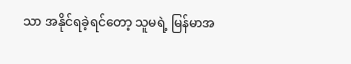သာ အနိုင်ရခဲ့ရင်တော့ သူမရဲ့ မြန်မာအ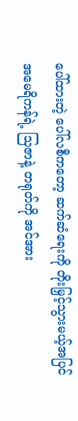ပေါ်ထားတဲ့ ပေါ်လစီကတော့ ဆက်ဆံရေးကို တိုးမြှင့်သွားမယ့်အပြင် အမေရိကန်ရဲ့ သြဇာနဲ့ တရုတ်ကို အင်အား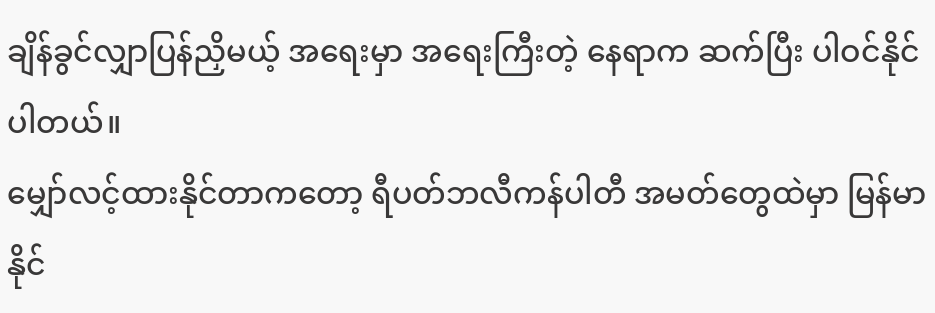ချိန်ခွင်လျှာပြန်ညှိမယ့် အရေးမှာ အရေးကြီးတဲ့ နေရာက ဆက်ပြီး ပါဝင်နိုင်ပါတယ်။
မျှော်လင့်ထားနိုင်တာကတော့ ရီပတ်ဘလီကန်ပါတီ အမတ်တွေထဲမှာ မြန်မာနိုင်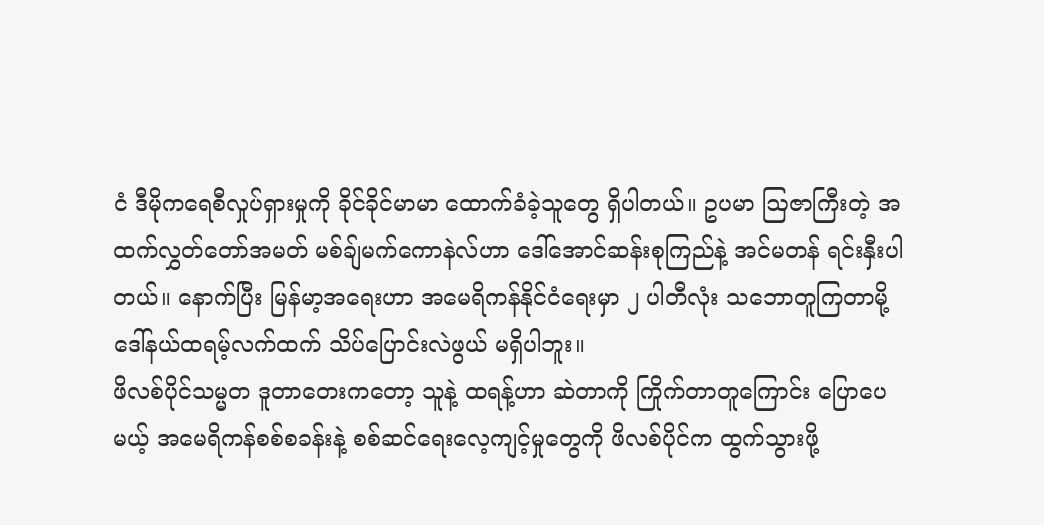ငံ ဒီမိုကရေစီလှုပ်ရှားမှုကို ခိုင်ခိုင်မာမာ ထောက်ခံခဲ့သူတွေ ရှိပါတယ်။ ဥပမာ ဩဇာကြီးတဲ့ အထက်လွှတ်တော်အမတ် မစ်ချ်မက်ကောနဲလ်ဟာ ဒေါ်အောင်ဆန်းစုကြည်နဲ့ အင်မတန် ရင်းနှီးပါတယ်။ နောက်ပြီး မြန်မာ့အရေးဟာ အမေရိကန်နိုင်ငံရေးမှာ ၂ ပါတီလုံး သဘောတူကြတာမို့ ဒေါ်နယ်ထရမ့်လက်ထက် သိပ်ပြောင်းလဲဖွယ် မရှိပါဘူး။
ဖိလစ်ပိုင်သမ္မတ ဒူတာတေးကတော့ သူနဲ့ ထရန့်ဟာ ဆဲတာကို ကြိုက်တာတူကြောင်း ပြောပေမယ့် အမေရိကန်စစ်စခန်းနဲ့ စစ်ဆင်ရေးလေ့ကျင့်မှုတွေကို ဖိလစ်ပိုင်က ထွက်သွားဖို့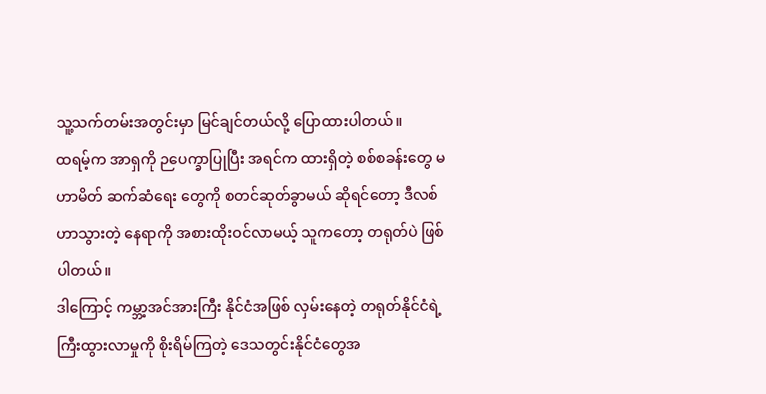သူ့သက်တမ်းအတွင်းမှာ မြင်ချင်တယ်လို့ ပြောထားပါတယ်။
ထရမ့်က အာရှကို ဉပေက္ခာပြုပြီး အရင်က ထားရှိတဲ့ စစ်စခန်းတွေ မဟာမိတ် ဆက်ဆံရေး တွေကို စတင်ဆုတ်ခွာမယ် ဆိုရင်တော့ ဒီလစ်ဟာသွားတဲ့ နေရာကို အစားထိုးဝင်လာမယ့် သူကတော့ တရုတ်ပဲ ဖြစ်ပါတယ်။
ဒါကြောင့် ကမ္ဘာ့အင်အားကြီး နိုင်ငံအဖြစ် လှမ်းနေတဲ့ တရုတ်နိုင်ငံရဲ့ ကြီးထွားလာမှုကို စိုးရိမ်ကြတဲ့ ဒေသတွင်းနိုင်ငံတွေအ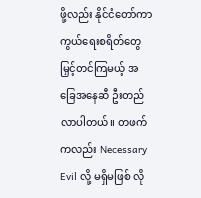ဖို့လည်း နိုင်ငံတော်ကာကွယ်ရေးစရိတ်တွေ မြှင့်တင်ကြမယ့် အခြေအနေဆီ ဦးတည်လာပါတယ်။ တဖက်ကလည်း Necessary Evil လို့ မရှိမဖြစ် လို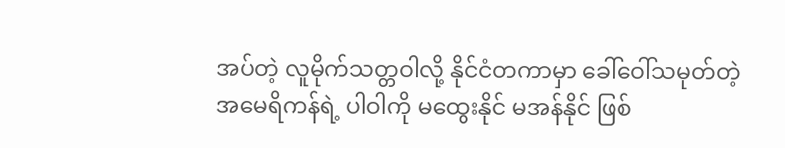အပ်တဲ့ လူမိုက်သတ္တဝါလို့ နိုင်ငံတကာမှာ ခေါ်ဝေါ်သမုတ်တဲ့ အမေရိကန်ရဲ့ ပါဝါကို မထွေးနိုင် မအန်နိုင် ဖြစ်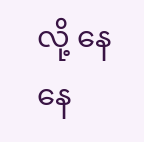လို့ နေနေ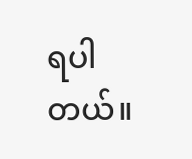ရပါတယ်။